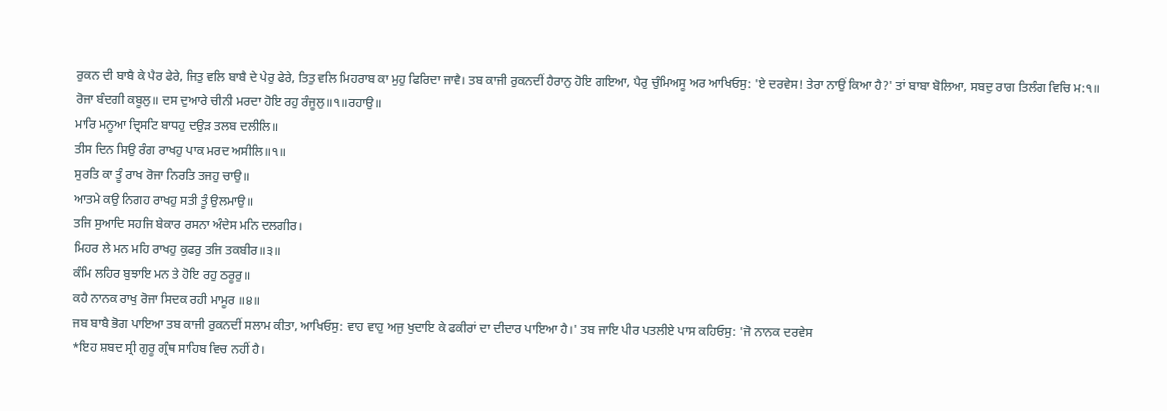ਰੁਕਨ ਦੀ ਬਾਬੈ ਕੇ ਪੈਰ ਫੇਰੇ, ਜਿਤੁ ਵਲਿ ਬਾਬੈ ਦੇ ਪੇਰੁ ਫੇਰੇ, ਤਿਤੁ ਵਲਿ ਮਿਹਰਾਬ ਕਾ ਮੁਹੁ ਫਿਰਿਦਾ ਜਾਵੈ। ਤਬ ਕਾਜੀ ਰੁਕਨਦੀਂ ਹੈਰਾਨੁ ਹੋਇ ਗਇਆ, ਪੈਰੁ ਚੁੰਮਿਅਸੂ ਅਰ ਆਖਿਓਸੁ: 'ਏ ਦਰਵੇਸ! ਤੇਰਾ ਨਾਉਂ ਕਿਆ ਹੈ?' ਤਾਂ ਬਾਬਾ ਬੋਲਿਆ, ਸਬਦੁ ਰਾਗ ਤਿਲੰਗ ਵਿਚਿ ਮ:੧॥
ਰੋਜਾ ਬੰਦਗੀ ਕਬੂਲੁ॥ ਦਸ ਦੁਆਰੇ ਚੀਨੀ ਮਰਦਾ ਹੋਇ ਰਹੁ ਰੰਜੂਲੁ॥੧॥ਰਹਾਉ॥
ਮਾਰਿ ਮਨੂਆ ਦ੍ਰਿਸਟਿ ਬਾਧਹੁ ਦਉੜ ਤਲਬ ਦਲੀਲਿ॥
ਤੀਸ ਦਿਨ ਸਿਉ ਰੰਗ ਰਾਖਹੁ ਪਾਕ ਮਰਦ ਅਸੀਲਿ॥੧॥
ਸੁਰਤਿ ਕਾ ਤੂੰ ਰਾਖ ਰੋਜਾ ਨਿਰਤਿ ਤਜਹੁ ਚਾਉ॥
ਆਤਮੇ ਕਉ ਨਿਗਹ ਰਾਖਹੁ ਸਤੀ ਤੂੰ ਉਲਮਾਉ॥
ਤਜਿ ਸੁਆਦਿ ਸਹਜਿ ਬੇਕਾਰ ਰਸਨਾ ਅੰਦੇਸ ਮਨਿ ਦਲਗੀਰ।
ਮਿਹਰ ਲੇ ਮਨ ਮਹਿ ਰਾਖਹੁ ਕੁਫਰੁ ਤਜਿ ਤਕਬੀਰ॥੩॥
ਕੰਮਿ ਲਹਿਰ ਬੁਝਾਇ ਮਨ ਤੇ ਹੋਇ ਰਹੁ ਠਰੂਰੁ॥
ਕਹੈ ਨਾਨਕ ਰਾਖੁ ਰੋਜਾ ਸਿਦਕ ਰਹੀ ਮਾਮੂਰ ॥੪॥
ਜਬ ਬਾਬੈ ਭੋਗ ਪਾਇਆ ਤਬ ਕਾਜੀ ਰੁਕਨਦੀਂ ਸਲਾਮ ਕੀਤਾ, ਆਖਿਓਸੁ: ਵਾਹ ਵਾਹੁ ਅਜੁ ਖੁਦਾਇ ਕੇ ਫਕੀਰਾਂ ਦਾ ਦੀਦਾਰ ਪਾਇਆ ਹੈ।' ਤਬ ਜਾਇ ਪੀਰ ਪਤਲੀਏ ਪਾਸ ਕਹਿਓਸੁ: 'ਜੋ ਨਾਨਕ ਦਰਵੇਸ
*ਇਹ ਸ਼ਬਦ ਸ੍ਰੀ ਗੁਰੂ ਗ੍ਰੰਥ ਸਾਹਿਬ ਵਿਚ ਨਹੀਂ ਹੈ।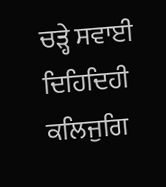ਚੜ੍ਹੇ ਸਵਾਈ ਦਿਹਿਦਿਹੀ ਕਲਿਜੁਗਿ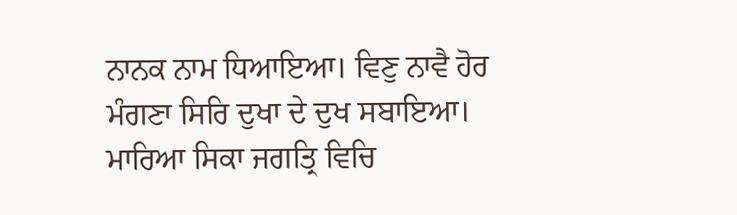ਨਾਨਕ ਨਾਮ ਧਿਆਇਆ। ਵਿਣੁ ਨਾਵੈ ਹੋਰ ਮੰਗਣਾ ਸਿਰਿ ਦੁਖਾ ਦੇ ਦੁਖ ਸਬਾਇਆ। ਮਾਰਿਆ ਸਿਕਾ ਜਗਤ੍ਰਿ ਵਿਚਿ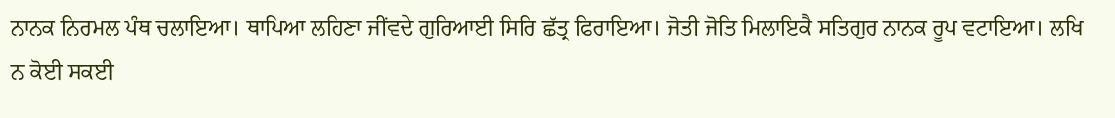ਨਾਨਕ ਨਿਰਮਲ ਪੰਥ ਚਲਾਇਆ। ਥਾਪਿਆ ਲਹਿਣਾ ਜੀਂਵਦੇ ਗੁਰਿਆਈ ਸਿਰਿ ਛੱਤ੍ਰ ਫਿਰਾਇਆ। ਜੋਤੀ ਜੋਤਿ ਮਿਲਾਇਕੈ ਸਤਿਗੁਰ ਨਾਨਕ ਰੂਪ ਵਟਾਇਆ। ਲਖਿ ਨ ਕੋਈ ਸਕਈ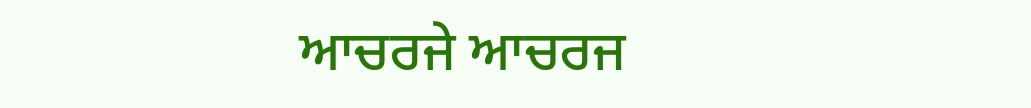ਆਚਰਜੇ ਆਚਰਜ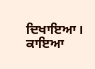ਦਿਖਾਇਆ। ਕਾਇਆ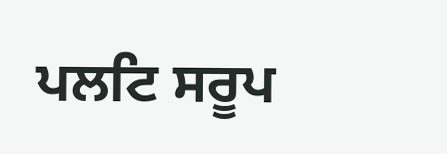ਪਲਟਿ ਸਰੂਪ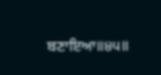ਬਣਾਇਆ॥੪੫॥